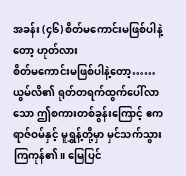အခန်း (၄၆) စိတ်မကောင်းမဖြစ်ပါနဲ့တော့ ဟုတ်လား
စိတ်မကောင်းမဖြစ်ပါနဲ့တော့……
ယွမ်လိ၏ ရုတ်တရက်ထွက်ပေါ်လာသော ဤစကားတစ်ခွန်းကြောင့် ဧကရာဇ်ဝမ်နှင့် မူရွှန့်တို့မှာ မှင်သက်သွားကြကုန်၏။ မြေပြင်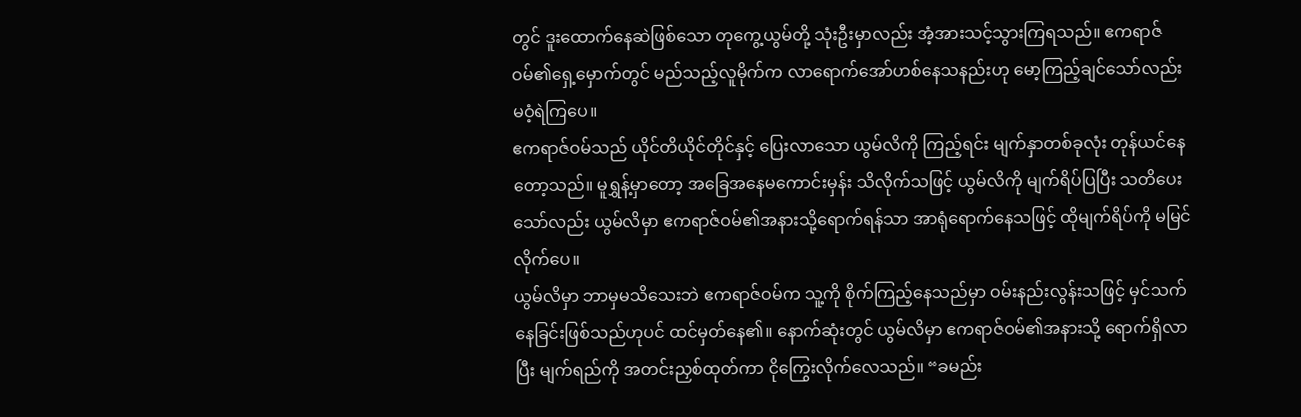တွင် ဒူးထောက်နေဆဲဖြစ်သော တုကွေ့ယွမ်တို့ သုံးဦးမှာလည်း အံ့အားသင့်သွားကြရသည်။ ဧကရာဇ်ဝမ်၏ရှေ့မှောက်တွင် မည်သည့်လူမိုက်က လာရောက်အော်ဟစ်နေသနည်းဟု မော့ကြည့်ချင်သော်လည်း မဝံ့ရဲကြပေ။
ဧကရာဇ်ဝမ်သည် ယိုင်တိယိုင်တိုင်နှင့် ပြေးလာသော ယွမ်လိကို ကြည့်ရင်း မျက်နှာတစ်ခုလုံး တုန်ယင်နေတော့သည်။ မူရွှန့်မှာတော့ အခြေအနေမကောင်းမှန်း သိလိုက်သဖြင့် ယွမ်လိကို မျက်ရိပ်ပြပြီး သတိပေးသော်လည်း ယွမ်လိမှာ ဧကရာဇ်ဝမ်၏အနားသို့ရောက်ရန်သာ အာရုံရောက်နေသဖြင့် ထိုမျက်ရိပ်ကို မမြင်လိုက်ပေ။
ယွမ်လိမှာ ဘာမှမသိသေးဘဲ ဧကရာဇ်ဝမ်က သူ့ကို စိုက်ကြည့်နေသည်မှာ ဝမ်းနည်းလွန်းသဖြင့် မှင်သက်နေခြင်းဖြစ်သည်ဟုပင် ထင်မှတ်နေ၏။ နောက်ဆုံးတွင် ယွမ်လိမှာ ဧကရာဇ်ဝမ်၏အနားသို့ ရောက်ရှိလာပြီး မျက်ရည်ကို အတင်းညှစ်ထုတ်ကာ ငိုကြွေးလိုက်လေသည်။ “ခမည်း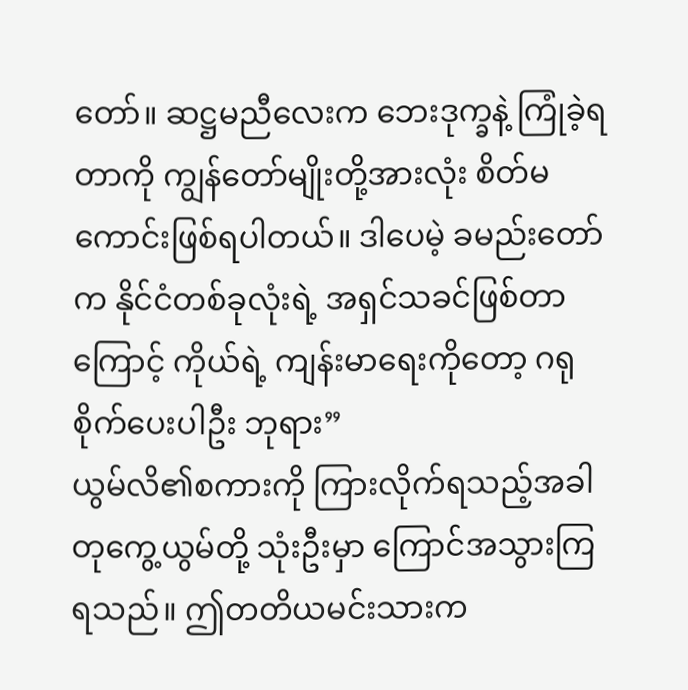တော်။ ဆဋ္ဌမညီလေးက ဘေးဒုက္ခနဲ့ ကြုံခဲ့ရတာကို ကျွန်တော်မျိုးတို့အားလုံး စိတ်မကောင်းဖြစ်ရပါတယ်။ ဒါပေမဲ့ ခမည်းတော်က နိုင်ငံတစ်ခုလုံးရဲ့ အရှင်သခင်ဖြစ်တာကြောင့် ကိုယ်ရဲ့ ကျန်းမာရေးကိုတော့ ဂရုစိုက်ပေးပါဦး ဘုရား”
ယွမ်လိ၏စကားကို ကြားလိုက်ရသည့်အခါ တုကွေ့ယွမ်တို့ သုံးဦးမှာ ကြောင်အသွားကြရသည်။ ဤတတိယမင်းသားက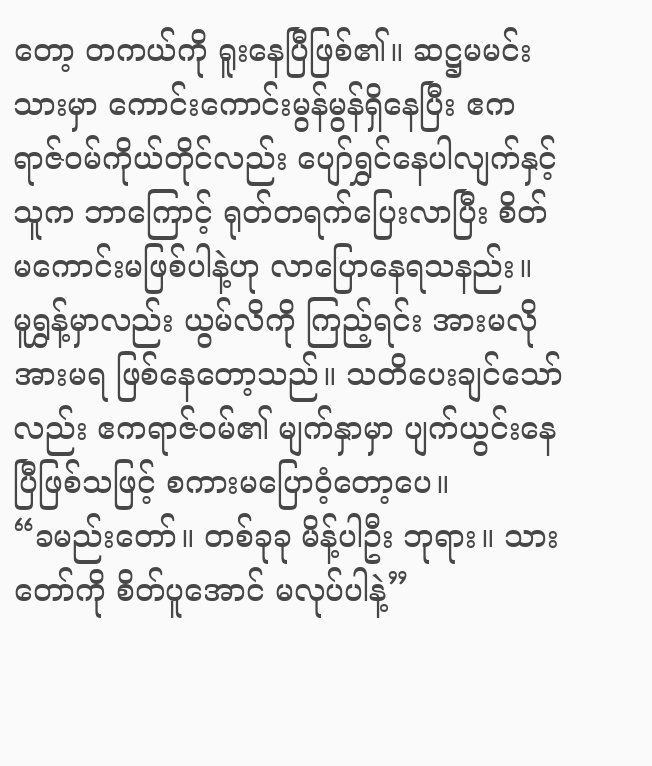တော့ တကယ်ကို ရူးနေပြီဖြစ်၏။ ဆဋ္ဌမမင်းသားမှာ ကောင်းကောင်းမွန်မွန်ရှိနေပြီး ဧကရာဇ်ဝမ်ကိုယ်တိုင်လည်း ပျော်ရွှင်နေပါလျက်နှင့် သူက ဘာကြောင့် ရုတ်တရက်ပြေးလာပြီး စိတ်မကောင်းမဖြစ်ပါနဲ့ဟု လာပြောနေရသနည်း။
မူရွှန့်မှာလည်း ယွမ်လိကို ကြည့်ရင်း အားမလိုအားမရ ဖြစ်နေတော့သည်။ သတိပေးချင်သော်လည်း ဧကရာဇ်ဝမ်၏ မျက်နှာမှာ ပျက်ယွင်းနေပြီဖြစ်သဖြင့် စကားမပြောဝံ့တော့ပေ။
“ခမည်းတော်။ တစ်ခုခု မိန့်ပါဦး ဘုရား။ သားတော်ကို စိတ်ပူအောင် မလုပ်ပါနဲ့”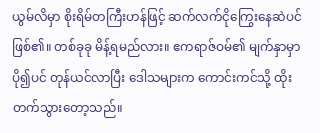ယွမ်လိမှာ စိုးရိမ်တကြီးဟန်ဖြင့် ဆက်လက်ငိုကြွေးနေဆဲပင် ဖြစ်၏။ တစ်ခုခု မိန့်ရမည်လား။ ဧကရာဇ်ဝမ်၏ မျက်နှာမှာ ပို၍ပင် တုန်ယင်လာပြီး ဒေါသများက ကောင်းကင်သို့ ထိုးတက်သွားတော့သည်။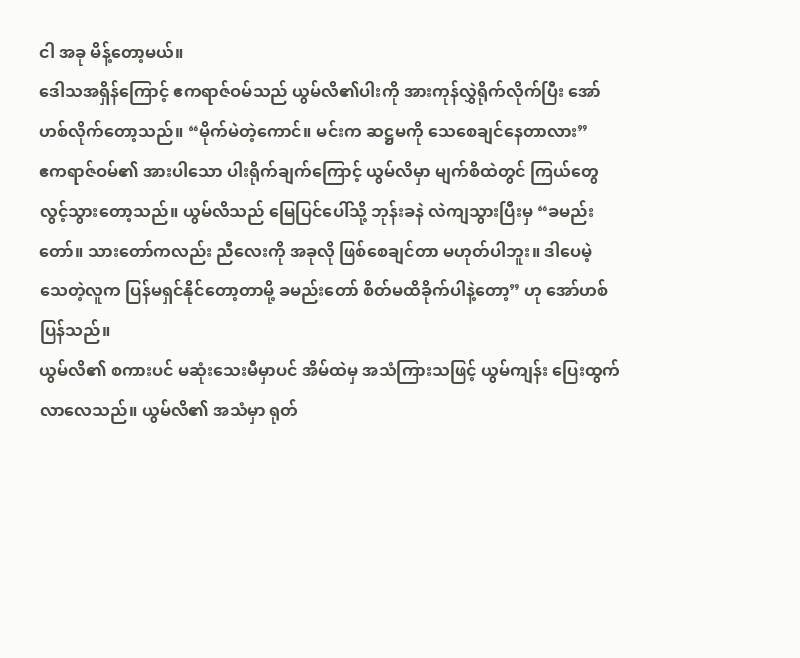ငါ အခု မိန့်တော့မယ်။
ဒေါသအရှိန်ကြောင့် ဧကရာဇ်ဝမ်သည် ယွမ်လိ၏ပါးကို အားကုန်လွှဲရိုက်လိုက်ပြီး အော်ဟစ်လိုက်တော့သည်။ “မိုက်မဲတဲ့ကောင်။ မင်းက ဆဋ္ဌမကို သေစေချင်နေတာလား”
ဧကရာဇ်ဝမ်၏ အားပါသော ပါးရိုက်ချက်ကြောင့် ယွမ်လိမှာ မျက်စိထဲတွင် ကြယ်တွေ လွင့်သွားတော့သည်။ ယွမ်လိသည် မြေပြင်ပေါ်သို့ ဘုန်းခနဲ လဲကျသွားပြီးမှ “ခမည်းတော်။ သားတော်ကလည်း ညီလေးကို အခုလို ဖြစ်စေချင်တာ မဟုတ်ပါဘူး။ ဒါပေမဲ့ သေတဲ့လူက ပြန်မရှင်နိုင်တော့တာမို့ ခမည်းတော် စိတ်မထိခိုက်ပါနဲ့တော့” ဟု အော်ဟစ်ပြန်သည်။
ယွမ်လိ၏ စကားပင် မဆုံးသေးမီမှာပင် အိမ်ထဲမှ အသံကြားသဖြင့် ယွမ်ကျန်း ပြေးထွက်လာလေသည်။ ယွမ်လိ၏ အသံမှာ ရုတ်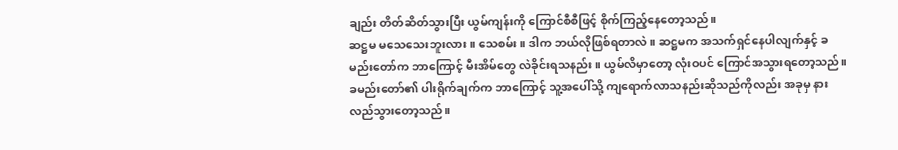ချည်း တိတ်ဆိတ်သွားပြီး ယွမ်ကျန်းကို ကြောင်စီစီဖြင့် စိုက်ကြည့်နေတော့သည်။
ဆဋ္ဌမ မသေသေးဘူးလား။ သေစမ်း။ ဒါက ဘယ်လိုဖြစ်ရတာလဲ။ ဆဋ္ဌမက အသက်ရှင်နေပါလျက်နှင့် ခမည်းတော်က ဘာကြောင့် မီးအိမ်တွေ လဲခိုင်းရသနည်း။ ယွမ်လိမှာတော့ လုံးဝပင် ကြောင်အသွားရတော့သည်။ ခမည်းတော်၏ ပါးရိုက်ချက်က ဘာကြောင့် သူ့အပေါ်သို့ ကျရောက်လာသနည်းဆိုသည်ကိုလည်း အခုမှ နားလည်သွားတော့သည်။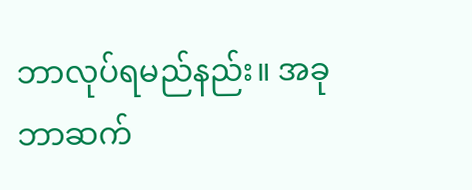ဘာလုပ်ရမည်နည်း။ အခု ဘာဆက်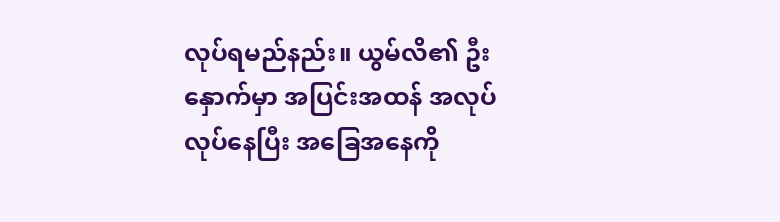လုပ်ရမည်နည်း။ ယွမ်လိ၏ ဦးနှောက်မှာ အပြင်းအထန် အလုပ်လုပ်နေပြီး အခြေအနေကို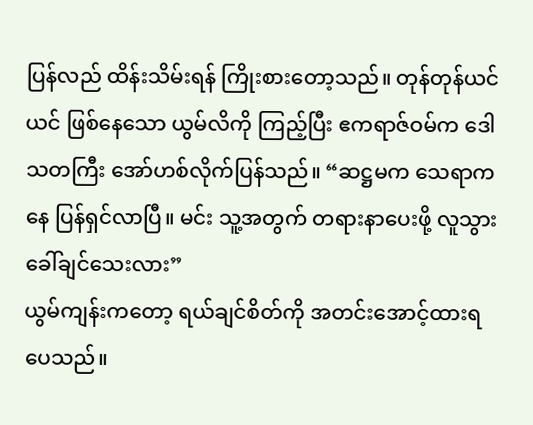ပြန်လည် ထိန်းသိမ်းရန် ကြိုးစားတော့သည်။ တုန်တုန်ယင်ယင် ဖြစ်နေသော ယွမ်လိကို ကြည့်ပြီး ဧကရာဇ်ဝမ်က ဒေါသတကြီး အော်ဟစ်လိုက်ပြန်သည်။ “ဆဋ္ဌမက သေရာကနေ ပြန်ရှင်လာပြီ။ မင်း သူ့အတွက် တရားနာပေးဖို့ လူသွားခေါ်ချင်သေးလား”
ယွမ်ကျန်းကတော့ ရယ်ချင်စိတ်ကို အတင်းအောင့်ထားရပေသည်။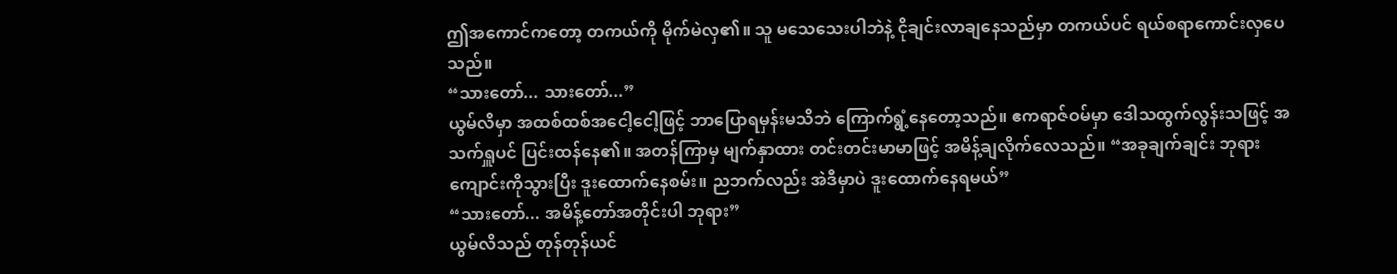ဤအကောင်ကတော့ တကယ်ကို မိုက်မဲလှ၏။ သူ မသေသေးပါဘဲနဲ့ ငိုချင်းလာချနေသည်မှာ တကယ်ပင် ရယ်စရာကောင်းလှပေသည်။
“သားတော်... သားတော်...”
ယွမ်လိမှာ အထစ်ထစ်အငေါ့ငေါ့ဖြင့် ဘာပြောရမှန်းမသိဘဲ ကြောက်ရွံ့နေတော့သည်။ ဧကရာဇ်ဝမ်မှာ ဒေါသထွက်လွန်းသဖြင့် အသက်ရှူပင် ပြင်းထန်နေ၏။ အတန်ကြာမှ မျက်နှာထား တင်းတင်းမာမာဖြင့် အမိန့်ချလိုက်လေသည်။ “အခုချက်ချင်း ဘုရားကျောင်းကိုသွားပြီး ဒူးထောက်နေစမ်း။ ညဘက်လည်း အဲဒီမှာပဲ ဒူးထောက်နေရမယ်”
“သားတော်... အမိန့်တော်အတိုင်းပါ ဘုရား”
ယွမ်လိသည် တုန်တုန်ယင်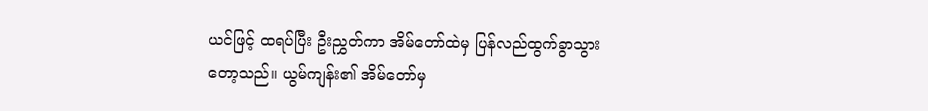ယင်ဖြင့် ထရပ်ပြီး ဦးညွှတ်ကာ အိမ်တော်ထဲမှ ပြန်လည်ထွက်ခွာသွားတော့သည်။ ယွမ်ကျန်း၏ အိမ်တော်မှ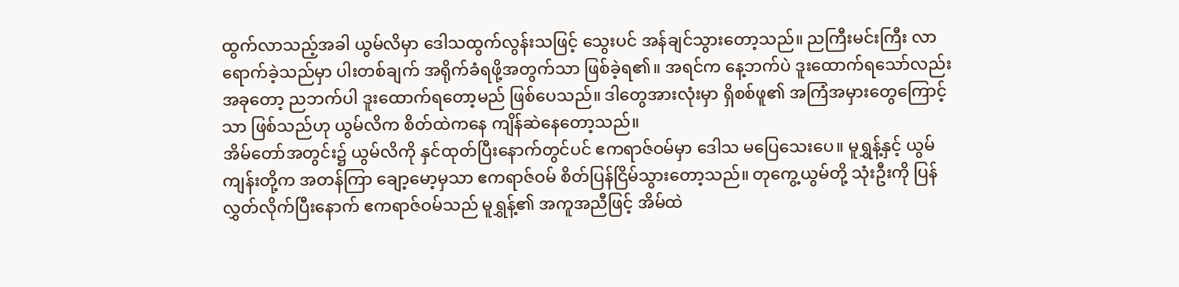ထွက်လာသည့်အခါ ယွမ်လိမှာ ဒေါသထွက်လွန်းသဖြင့် သွေးပင် အန်ချင်သွားတော့သည်။ ညကြီးမင်းကြီး လာရောက်ခဲ့သည်မှာ ပါးတစ်ချက် အရိုက်ခံရဖို့အတွက်သာ ဖြစ်ခဲ့ရ၏။ အရင်က နေ့ဘက်ပဲ ဒူးထောက်ရသော်လည်း အခုတော့ ညဘက်ပါ ဒူးထောက်ရတော့မည် ဖြစ်ပေသည်။ ဒါတွေအားလုံးမှာ ရှိစစ်ဖူ၏ အကြံအမှားတွေကြောင့်သာ ဖြစ်သည်ဟု ယွမ်လိက စိတ်ထဲကနေ ကျိန်ဆဲနေတော့သည်။
အိမ်တော်အတွင်း၌ ယွမ်လိကို နှင်ထုတ်ပြီးနောက်တွင်ပင် ဧကရာဇ်ဝမ်မှာ ဒေါသ မပြေသေးပေ။ မူရွှန့်နှင့် ယွမ်ကျန်းတို့က အတန်ကြာ ချော့မော့မှသာ ဧကရာဇ်ဝမ် စိတ်ပြန်ငြိမ်သွားတော့သည်။ တုကွေ့ယွမ်တို့ သုံးဦးကို ပြန်လွှတ်လိုက်ပြီးနောက် ဧကရာဇ်ဝမ်သည် မူရွှန့်၏ အကူအညီဖြင့် အိမ်ထဲ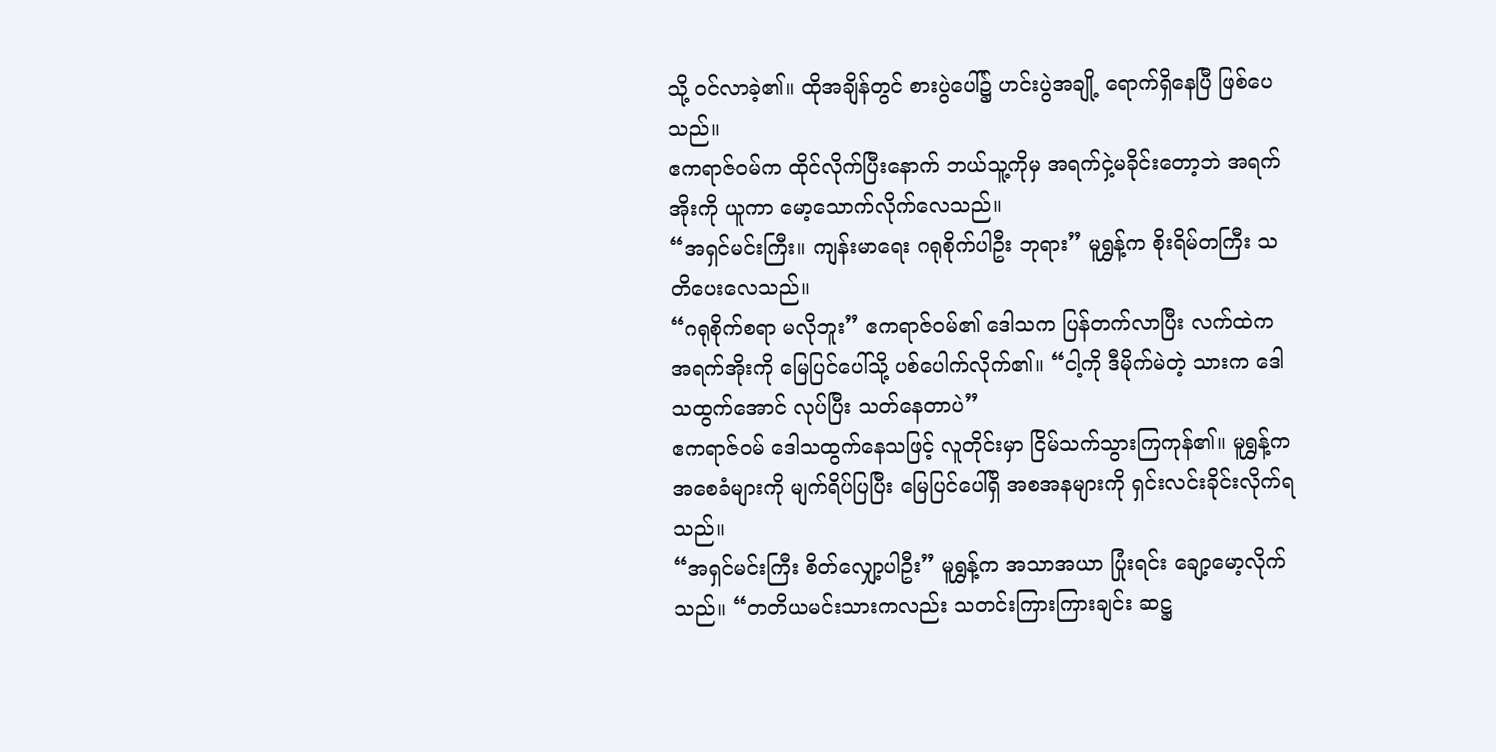သို့ ဝင်လာခဲ့၏။ ထိုအချိန်တွင် စားပွဲပေါ်၌ ဟင်းပွဲအချို့ ရောက်ရှိနေပြီ ဖြစ်ပေသည်။
ဧကရာဇ်ဝမ်က ထိုင်လိုက်ပြီးနောက် ဘယ်သူ့ကိုမှ အရက်ငှဲ့မခိုင်းတော့ဘဲ အရက်အိုးကို ယူကာ မော့သောက်လိုက်လေသည်။
“အရှင်မင်းကြီး။ ကျန်းမာရေး ဂရုစိုက်ပါဦး ဘုရား” မူရွှန့်က စိုးရိမ်တကြီး သတိပေးလေသည်။
“ဂရုစိုက်စရာ မလိုဘူး” ဧကရာဇ်ဝမ်၏ ဒေါသက ပြန်တက်လာပြီး လက်ထဲက အရက်အိုးကို မြေပြင်ပေါ်သို့ ပစ်ပေါက်လိုက်၏။ “ငါ့ကို ဒီမိုက်မဲတဲ့ သားက ဒေါသထွက်အောင် လုပ်ပြီး သတ်နေတာပဲ”
ဧကရာဇ်ဝမ် ဒေါသထွက်နေသဖြင့် လူတိုင်းမှာ ငြိမ်သက်သွားကြကုန်၏။ မူရွှန့်က အစေခံများကို မျက်ရိပ်ပြပြီး မြေပြင်ပေါ်ရှိ အစအနများကို ရှင်းလင်းခိုင်းလိုက်ရသည်။
“အရှင်မင်းကြီး စိတ်လျှော့ပါဦး” မူရွှန့်က အသာအယာ ပြုံးရင်း ချော့မော့လိုက်သည်။ “တတိယမင်းသားကလည်း သတင်းကြားကြားချင်း ဆဋ္ဌ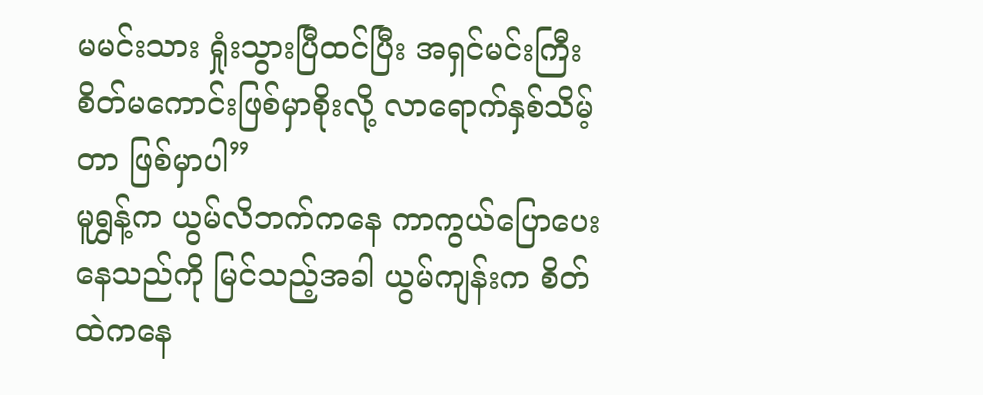မမင်းသား ရှုံးသွားပြီထင်ပြီး အရှင်မင်းကြီး စိတ်မကောင်းဖြစ်မှာစိုးလို့ လာရောက်နှစ်သိမ့်တာ ဖြစ်မှာပါ”
မူရွှန့်က ယွမ်လိဘက်ကနေ ကာကွယ်ပြောပေးနေသည်ကို မြင်သည့်အခါ ယွမ်ကျန်းက စိတ်ထဲကနေ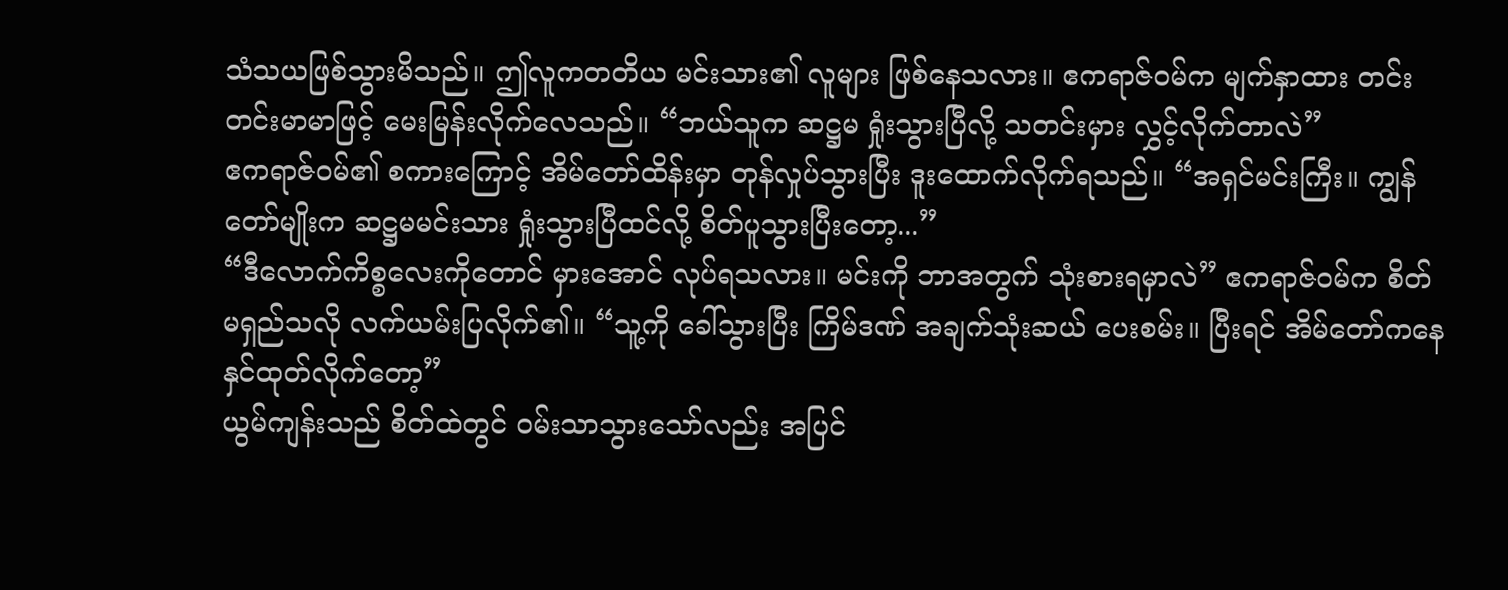သံသယဖြစ်သွားမိသည်။ ဤလူကတတိယ မင်းသား၏ လူများ ဖြစ်နေသလား။ ဧကရာဇ်ဝမ်က မျက်နှာထား တင်းတင်းမာမာဖြင့် မေးမြန်းလိုက်လေသည်။ “ဘယ်သူက ဆဋ္ဌမ ရှုံးသွားပြီလို့ သတင်းမှား လွှင့်လိုက်တာလဲ”
ဧကရာဇ်ဝမ်၏ စကားကြောင့် အိမ်တော်ထိန်းမှာ တုန်လှုပ်သွားပြီး ဒူးထောက်လိုက်ရသည်။ “အရှင်မင်းကြီး။ ကျွန်တော်မျိုးက ဆဋ္ဌမမင်းသား ရှုံးသွားပြီထင်လို့ စိတ်ပူသွားပြီးတော့...”
“ဒီလောက်ကိစ္စလေးကိုတောင် မှားအောင် လုပ်ရသလား။ မင်းကို ဘာအတွက် သုံးစားရမှာလဲ” ဧကရာဇ်ဝမ်က စိတ်မရှည်သလို လက်ယမ်းပြလိုက်၏။ “သူ့ကို ခေါ်သွားပြီး ကြိမ်ဒဏ် အချက်သုံးဆယ် ပေးစမ်း။ ပြီးရင် အိမ်တော်ကနေ နှင်ထုတ်လိုက်တော့”
ယွမ်ကျန်းသည် စိတ်ထဲတွင် ဝမ်းသာသွားသော်လည်း အပြင်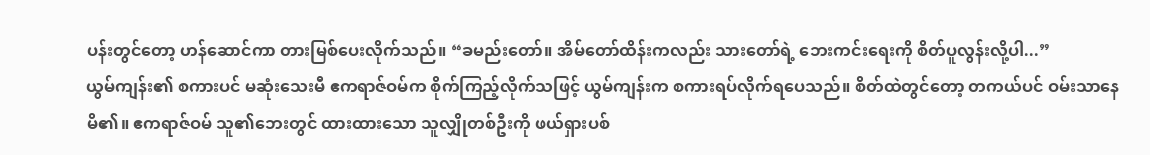ပန်းတွင်တော့ ဟန်ဆောင်ကာ တားမြစ်ပေးလိုက်သည်။ “ခမည်းတော်။ အိမ်တော်ထိန်းကလည်း သားတော်ရဲ့ ဘေးကင်းရေးကို စိတ်ပူလွန်းလို့ပါ...”
ယွမ်ကျန်း၏ စကားပင် မဆုံးသေးမီ ဧကရာဇ်ဝမ်က စိုက်ကြည့်လိုက်သဖြင့် ယွမ်ကျန်းက စကားရပ်လိုက်ရပေသည်။ စိတ်ထဲတွင်တော့ တကယ်ပင် ဝမ်းသာနေမိ၏။ ဧကရာဇ်ဝမ် သူ၏ဘေးတွင် ထားထားသော သူလျှိုတစ်ဦးကို ဖယ်ရှားပစ်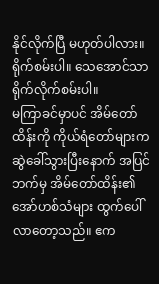နိုင်လိုက်ပြီ မဟုတ်ပါလား။ ရိုက်စမ်းပါ။ သေအောင်သာ ရိုက်လိုက်စမ်းပါ။
မကြာခင်မှာပင် အိမ်တော်ထိန်းကို ကိုယ်ရံတော်များက ဆွဲခေါ်သွားပြီးနောက် အပြင်ဘက်မှ အိမ်တော်ထိန်း၏ အော်ဟစ်သံများ ထွက်ပေါ်လာတော့သည်။ ဧက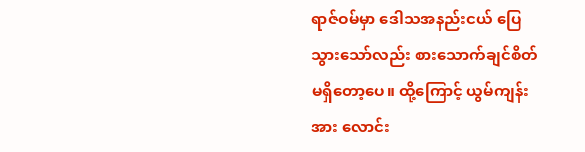ရာဇ်ဝမ်မှာ ဒေါသအနည်းငယ် ပြေသွားသော်လည်း စားသောက်ချင်စိတ် မရှိတော့ပေ။ ထို့ကြောင့် ယွမ်ကျန်းအား လောင်း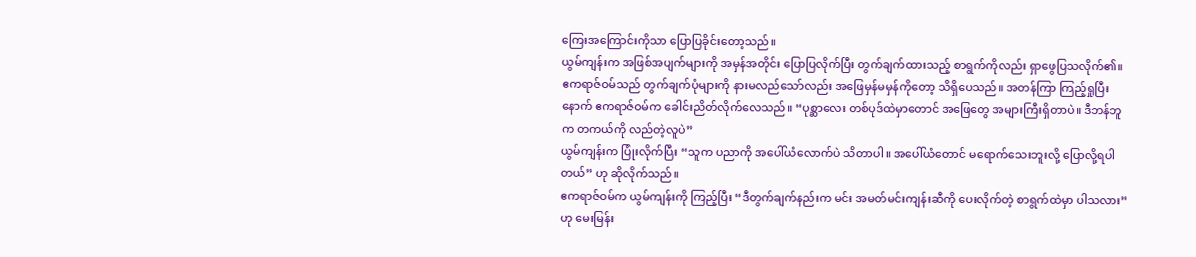ကြေးအကြောင်းကိုသာ ပြောပြခိုင်းတော့သည်။
ယွမ်ကျန်းက အဖြစ်အပျက်များကို အမှန်အတိုင်း ပြောပြလိုက်ပြီး တွက်ချက်ထားသည့် စာရွက်ကိုလည်း ရှာဖွေပြသလိုက်၏။ ဧကရာဇ်ဝမ်သည် တွက်ချက်ပုံများကို နားမလည်သော်လည်း အဖြေမှန်မမှန်ကိုတော့ သိရှိပေသည်။ အတန်ကြာ ကြည့်ရှုပြီးနောက် ဧကရာဇ်ဝမ်က ခေါင်းညိတ်လိုက်လေသည်။ “ပုစ္ဆာလေး တစ်ပုဒ်ထဲမှာတောင် အဖြေတွေ အများကြီးရှိတာပဲ။ ဒီဘန်ဘူက တကယ်ကို လည်တဲ့လူပဲ”
ယွမ်ကျန်းက ပြုံးလိုက်ပြီး “သူက ပညာကို အပေါ်ယံလောက်ပဲ သိတာပါ။ အပေါ်ယံတောင် မရောက်သေးဘူးလို့ ပြောလို့ရပါတယ်” ဟု ဆိုလိုက်သည်။
ဧကရာဇ်ဝမ်က ယွမ်ကျန်းကို ကြည့်ပြီး “ဒီတွက်ချက်နည်းက မင်း အမတ်မင်းကျန်းဆီကို ပေးလိုက်တဲ့ စာရွက်ထဲမှာ ပါသလား” ဟု မေးမြန်း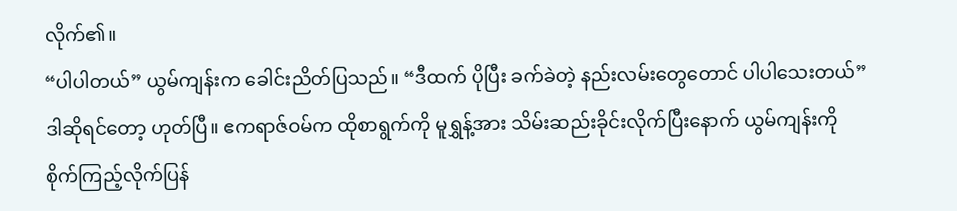လိုက်၏။
“ပါပါတယ်” ယွမ်ကျန်းက ခေါင်းညိတ်ပြသည်။ “ဒီထက် ပိုပြီး ခက်ခဲတဲ့ နည်းလမ်းတွေတောင် ပါပါသေးတယ်”
ဒါဆိုရင်တော့ ဟုတ်ပြီ။ ဧကရာဇ်ဝမ်က ထိုစာရွက်ကို မူရွှန့်အား သိမ်းဆည်းခိုင်းလိုက်ပြီးနောက် ယွမ်ကျန်းကို စိုက်ကြည့်လိုက်ပြန်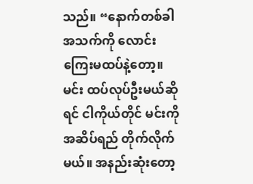သည်။ “နောက်တစ်ခါ အသက်ကို လောင်းကြေးမထပ်နဲ့တော့။ မင်း ထပ်လုပ်ဦးမယ်ဆိုရင် ငါကိုယ်တိုင် မင်းကို အဆိပ်ရည် တိုက်လိုက်မယ်။ အနည်းဆုံးတော့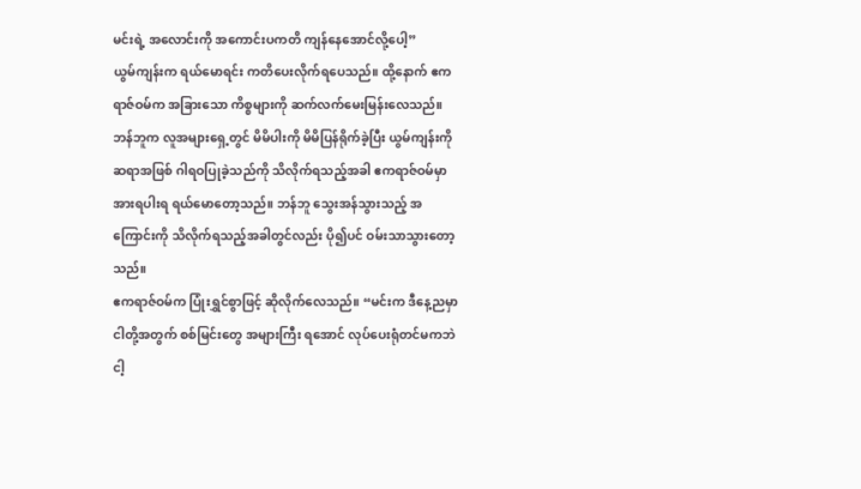မင်းရဲ့ အလောင်းကို အကောင်းပကတိ ကျန်နေအောင်လို့ပေါ့”
ယွမ်ကျန်းက ရယ်မောရင်း ကတိပေးလိုက်ရပေသည်။ ထို့နောက် ဧကရာဇ်ဝမ်က အခြားသော ကိစ္စများကို ဆက်လက်မေးမြန်းလေသည်။ ဘန်ဘူက လူအများရှေ့တွင် မိမိပါးကို မိမိပြန်ရိုက်ခဲ့ပြီး ယွမ်ကျန်းကို ဆရာအဖြစ် ဂါရဝပြုခဲ့သည်ကို သိလိုက်ရသည့်အခါ ဧကရာဇ်ဝမ်မှာ အားရပါးရ ရယ်မောတော့သည်။ ဘန်ဘူ သွေးအန်သွားသည့် အကြောင်းကို သိလိုက်ရသည့်အခါတွင်လည်း ပို၍ပင် ဝမ်းသာသွားတော့သည်။
ဧကရာဇ်ဝမ်က ပြုံးရွှင်စွာဖြင့် ဆိုလိုက်လေသည်။ “မင်းက ဒီနေ့ညမှာ ငါတို့အတွက် စစ်မြင်းတွေ အများကြီး ရအောင် လုပ်ပေးရုံတင်မကဘဲ ငါ့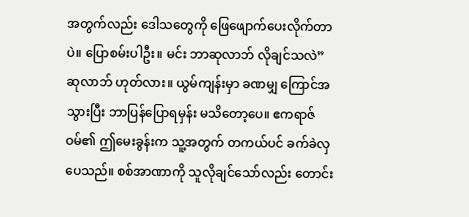အတွက်လည်း ဒေါသတွေကို ဖြေဖျောက်ပေးလိုက်တာပဲ။ ပြောစမ်းပါဦး။ မင်း ဘာဆုလာဘ် လိုချင်သလဲ”
ဆုလာဘ် ဟုတ်လား။ ယွမ်ကျန်းမှာ ခဏမျှ ကြောင်အသွားပြီး ဘာပြန်ပြောရမှန်း မသိတော့ပေ။ ဧကရာဇ်ဝမ်၏ ဤမေးခွန်းက သူ့အတွက် တကယ်ပင် ခက်ခဲလှပေသည်။ စစ်အာဏာကို သူလိုချင်သော်လည်း တောင်း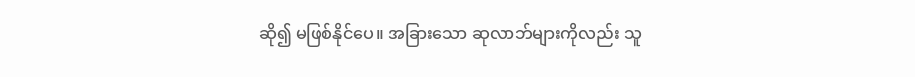ဆို၍ မဖြစ်နိုင်ပေ။ အခြားသော ဆုလာဘ်များကိုလည်း သူ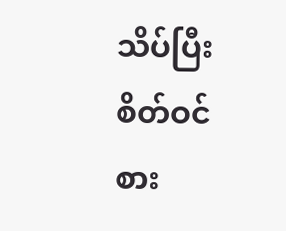သိပ်ပြီး စိတ်ဝင်စား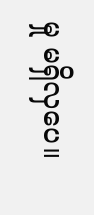မှု မရှိလှပေ။